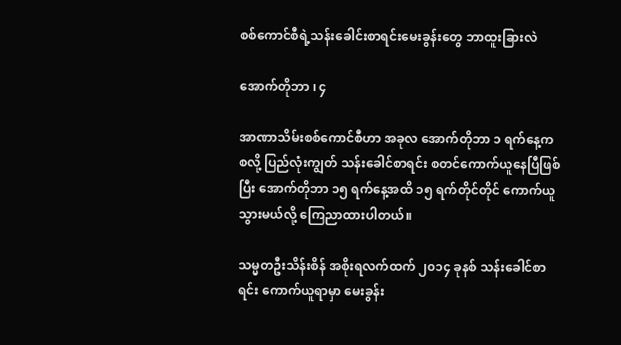စစ်ကောင်စီရဲ့သန်းခေါင်းစာရင်းမေးခွန်းတွေ ဘာထူးခြားလဲ

အောက်တိုဘာ ၊ ၄

အာဏာသိမ်းစစ်ကောင်စီဟာ အခုလ အောက်တိုဘာ ၁ ရက်နေ့ကစလို့ ပြည်လုံးကျွတ် သန်းခေါင်စာရင်း စတင်ကောက်ယူနေပြီဖြစ်ပြီး အောက်တိုဘာ ၁၅ ရက်နေ့အထိ ၁၅ ရက်တိုင်တိုင် ကောက်ယူသွားမယ်လို့ ကြေညာထားပါတယ်။

သမ္မတဦးသိန်းစိန် အစိုးရလက်ထက် ၂၀၁၄ ခုနစ် သန်းခေါင်စာရင်း ကောက်ယူရာမှာ မေးခွန်း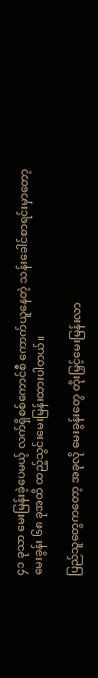၄၁ ခုသာ မေးမြန်းခဲ့ပေမယ့် လက်ရှိစစ်ကောင်စီ ကောက်ယူနေတဲ့ သန်းခေါင်စာရင်းမှာတော့ မေးခွန်း ၆၈ ခုအထိ ထည့်သွင်းမေးမြန်းထားပါတယ်။

ပြည်သူတွေကတော့ အခုလို မေးခွန်းတွေ တိုးမြှင့်မေးမြန်းလာ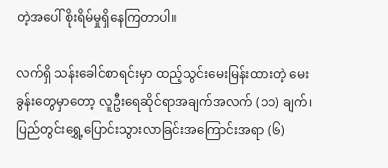တဲ့အပေါ် စိုးရိမ်မှုရှိနေကြတာပါ။

လက်ရှိ သန်းခေါင်စာရင်းမှာ ထည့်သွင်းမေးမြန်းထားတဲ့ မေးခွန်းတွေမှာတော့ လူဦးရေဆိုင်ရာအချက်အလက် (၁၁) ချက်၊ ပြည်တွင်းရွှေ့ပြောင်းသွားလာခြင်းအကြောင်းအရာ (၆)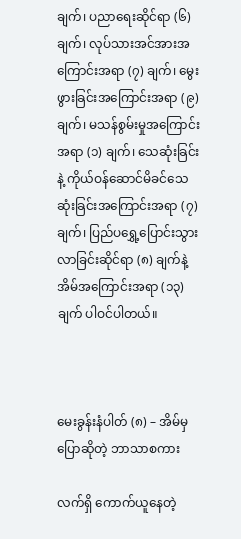ချက်၊ ပညာရေးဆိုင်ရာ (၆) ချက်၊ လုပ်သားအင်အားအကြောင်းအရာ (၇) ချက်၊ မွေးဖွားခြင်းအကြောင်းအရာ (၉) ချက်၊ မသန်စွမ်းမှုအကြောင်းအရာ (၁) ချက်၊ သေဆုံးခြင်းနဲ့ ကိုယ်ဝန်ဆောင်မိခင်သေဆုံးခြင်းအကြောင်းအရာ (၇) ချက်၊ ပြည်ပရွှေ့ပြောင်းသွားလာခြင်းဆိုင်ရာ (၈) ချက်နဲ့ အိမ်အကြောင်းအရာ (၁၃) ချက် ပါဝင်ပါတယ်။



မေးခွန်းနံပါတ် (၈) – အိမ်မှပြောဆိုတဲ့ ဘာသာစကား

လက်ရှိ ကောက်ယူနေတဲ့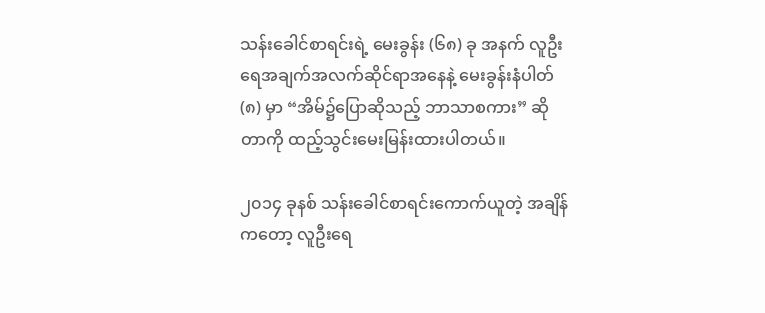သန်းခေါင်စာရင်းရဲ့ မေးခွန်း (၆၈) ခု အနက် လူဦးရေအချက်အလက်ဆိုင်ရာအနေနဲ့ မေးခွန်းနံပါတ် (၈) မှာ “အိမ်၌ပြောဆိုသည့် ဘာသာစကား” ဆိုတာကို ထည့်သွင်းမေးမြန်းထားပါတယ်။

၂၀၁၄ ခုနစ် သန်းခေါင်စာရင်းကောက်ယူတဲ့ အချိန်ကတော့ လူဦးရေ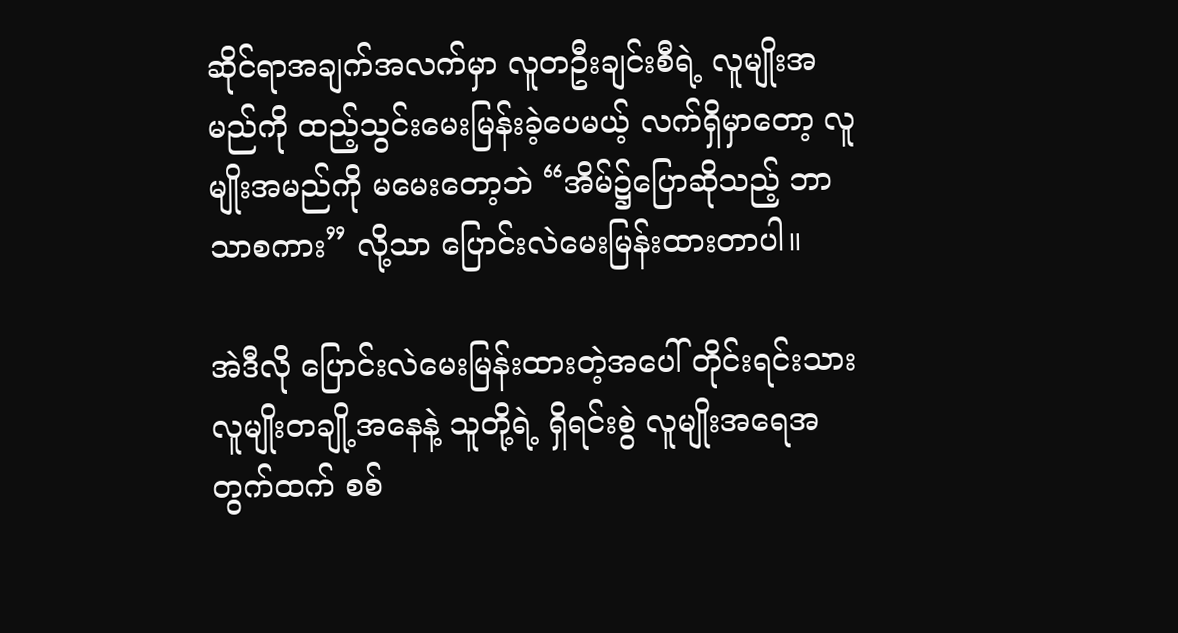ဆိုင်ရာအချက်အလက်မှာ လူတဦးချင်းစီရဲ့ လူမျိုးအမည်ကို ထည့်သွင်းမေးမြန်းခဲ့ပေမယ့် လက်ရှိမှာတော့ လူမျိုးအမည်ကို မမေးတော့ဘဲ “အိမ်၌ပြောဆိုသည့် ဘာသာစကား” လို့သာ ပြောင်းလဲမေးမြန်းထားတာပါ။

အဲဒီလို ပြောင်းလဲမေးမြန်းထားတဲ့အပေါ် တိုင်းရင်းသားလူမျိုးတချို့အနေနဲ့ သူတို့ရဲ့ ရှိရင်းစွဲ လူမျိုးအရေအတွက်ထက် စစ်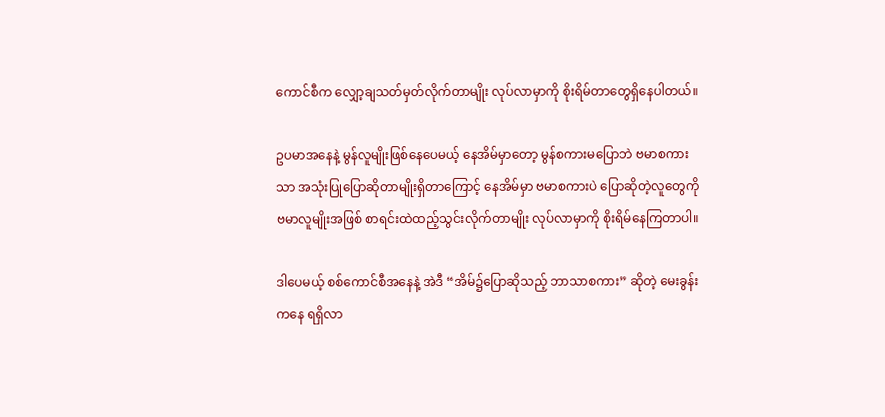ကောင်စီက လျှော့ချသတ်မှတ်လိုက်တာမျိုး လုပ်လာမှာကို စိုးရိမ်တာတွေရှိနေပါတယ်။

ဥပမာအနေနဲ့ မွန်လူမျိုးဖြစ်နေပေမယ့် နေအိမ်မှာတော့ မွန်စကားမပြောဘဲ ဗမာစကားသာ အသုံးပြုပြောဆိုတာမျိုးရှိတာကြောင့် နေအိမ်မှာ ဗမာစကားပဲ ပြောဆိုတဲ့လူတွေကို ဗမာလူမျိုးအဖြစ် စာရင်းထဲထည့်သွင်းလိုက်တာမျိုး လုပ်လာမှာကို စိုးရိမ်နေကြတာပါ။

ဒါပေမယ့် စစ်ကောင်စီအနေနဲ့ အဲဒီ “အိမ်၌ပြောဆိုသည့် ဘာသာစကား” ဆိုတဲ့ မေးခွန်းကနေ ရရှိလာ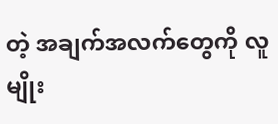တဲ့ အချက်အလက်တွေကို လူမျိုး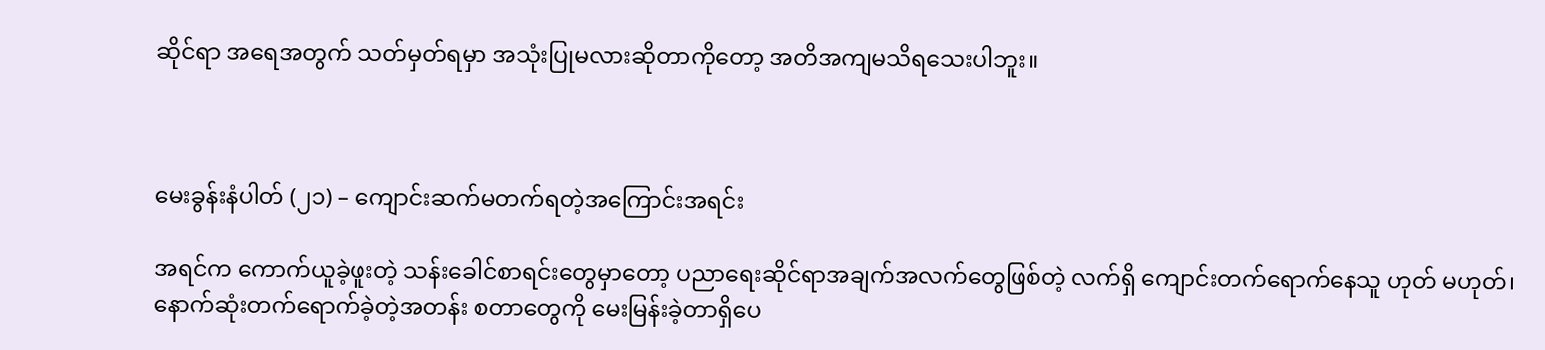ဆိုင်ရာ အရေအတွက် သတ်မှတ်ရမှာ အသုံးပြုမလားဆိုတာကိုတော့ အတိအကျမသိရသေးပါဘူး။



မေးခွန်းနံပါတ် (၂၁) – ကျောင်းဆက်မတက်ရတဲ့အကြောင်းအရင်း

အရင်က ကောက်ယူခဲ့ဖူးတဲ့ သန်းခေါင်စာရင်းတွေမှာတော့ ပညာရေးဆိုင်ရာအချက်အလက်တွေဖြစ်တဲ့ လက်ရှိ ကျောင်းတက်ရောက်နေသူ ဟုတ် မဟုတ်၊ နောက်ဆုံးတက်ရောက်ခဲ့တဲ့အတန်း စတာတွေကို မေးမြန်းခဲ့တာရှိပေ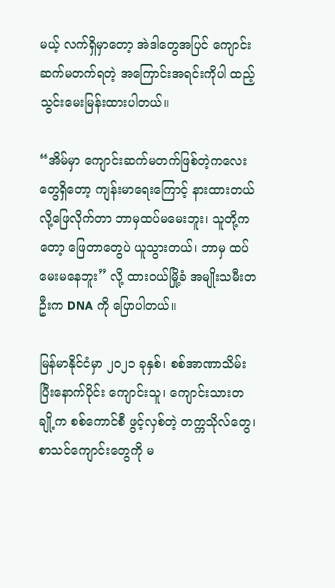မယ့် လက်ရှိမှာတော့ အဲဒါတွေအပြင် ကျောင်းဆက်မတက်ရတဲ့ အကြောင်းအရင်းကိုပါ ထည့်သွင်းမေးမြန်းထားပါတယ်။

“အိမ်မှာ ကျောင်းဆက်မတက်ဖြစ်တဲ့ကလေးတွေရှိတော့ ကျန်းမာရေးကြောင့် နားထားတယ်လို့ဖြေလိုက်တာ ဘာမှထပ်မမေးဘူး၊ သူတို့ကတော့ ဖြေတာတွေပဲ ယူသွားတယ်၊ ဘာမှ ထပ်မေးမနေဘူး” လို့ ထားဝယ်မြို့ခံ အမျိုးသမီးတဦးက DNA ကို ပြောပါတယ်။

မြန်မာနိုင်ငံမှာ ၂၀၂၁ ခုနှစ်၊ စစ်အာဏာသိမ်းပြီးနောက်ပိုင်း ကျောင်းသူ၊ ကျောင်းသားတချို့က စစ်ကောင်စီ ဖွင့်လှစ်တဲ့ တက္ကသိုလ်တွေ၊ စာသင်ကျောင်းတွေကို မ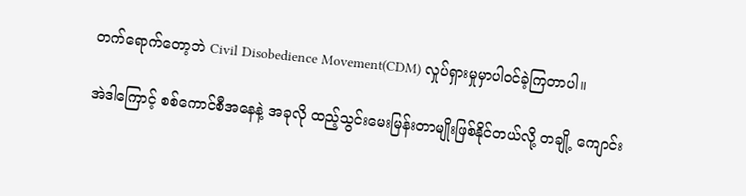တက်ရောက်တော့ဘဲ Civil Disobedience Movement(CDM) လှုပ်ရှားမှုမှာပါဝင်ခဲ့ကြတာပါ။

အဲဒါကြောင့် စစ်ကောင်စီအနေနဲ့ အခုလို ထည့်သွင်းမေးမြန်းတာမျိုးဖြစ်နိုင်တယ်လို့ တချို့ ကျောင်း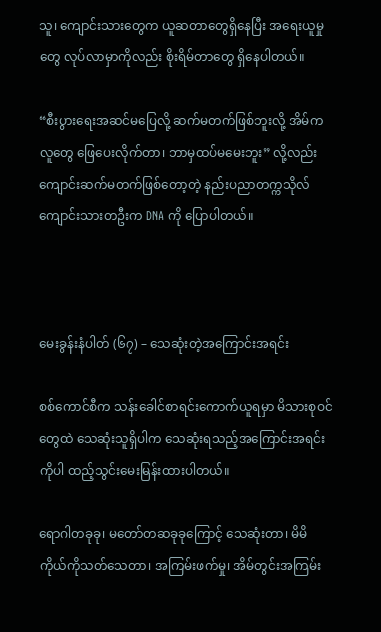သူ၊ ကျောင်းသားတွေက ယူဆတာတွေရှိနေပြီး အရေးယူမှုတွေ လုပ်လာမှာကိုလည်း စိုးရိမ်တာတွေ ရှိနေပါတယ်။

“စီးပွားရေးအဆင်မပြေလို့ ဆက်မတက်ဖြစ်ဘူးလို့ အိမ်ကလူတွေ ဖြေပေးလိုက်တာ၊ ဘာမှထပ်မမေးဘူး” လို့လည်း ကျောင်းဆက်မတက်ဖြစ်တော့တဲ့ နည်းပညာတက္ကသိုလ် ကျောင်းသားတဦးက DNA ကို ပြောပါတယ်။



မေးခွန်းနံပါတ် (၆၇) – သေဆုံးတဲ့အကြောင်းအရင်း

စစ်ကောင်စီက သန်းခေါင်စာရင်းကောက်ယူရမှာ မိသားစုဝင်တွေထဲ သေဆုံးသူရှိပါက သေဆုံးရသည့်အကြောင်းအရင်းကိုပါ ထည့်သွင်းမေးမြန်းထားပါတယ်။

ရောဂါတခုခု၊ မတော်တဆခုခုကြောင့် သေဆုံးတာ၊ မိမိကိုယ်ကိုသတ်သေတာ၊ အကြမ်းဖက်မှု၊ အိမ်တွင်းအကြမ်း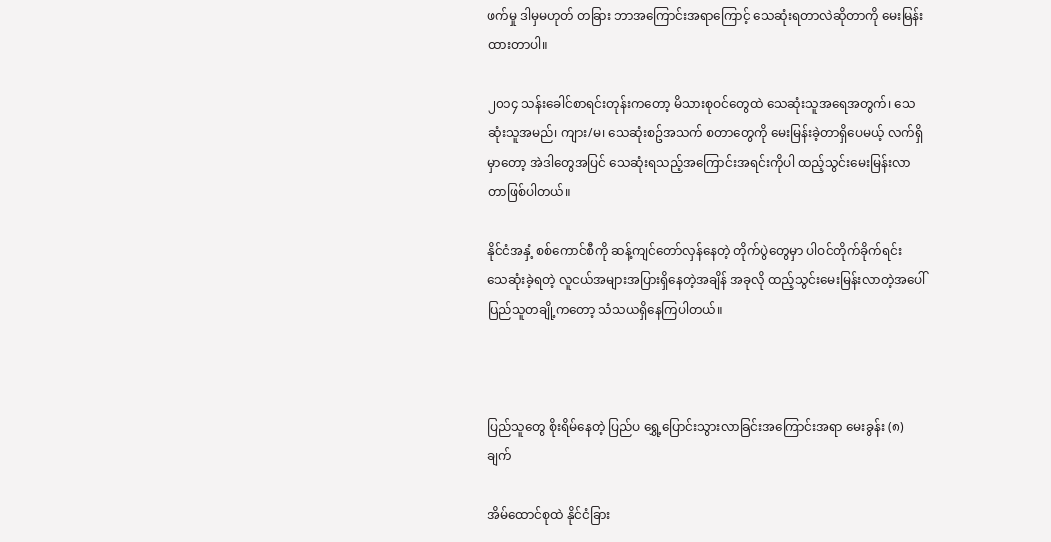ဖက်မှု ဒါမှမဟုတ် တခြား ဘာအကြောင်းအရာကြောင့် သေဆုံးရတာလဲဆိုတာကို မေးမြန်းထားတာပါ။

၂၀၁၄ သန်းခေါင်စာရင်းတုန်းကတော့ မိသားစုဝင်တွေထဲ သေဆုံးသူအရေအတွက်၊ သေဆုံးသူအမည်၊ ကျား/မ၊ သေဆုံးစဥ်အသက် စတာတွေကို မေးမြန်းခဲ့တာရှိပေမယ့် လက်ရှိမှာတော့ အဲဒါတွေအပြင် သေဆုံးရသည့်အကြောင်းအရင်းကိုပါ ထည့်သွင်းမေးမြန်းလာတာဖြစ်ပါတယ်။

နိုင်ငံအနှံ့ စစ်ကောင်စီကို ဆန့်ကျင်တော်လှန်နေတဲ့ တိုက်ပွဲတွေမှာ ပါဝင်တိုက်ခိုက်ရင်း သေဆုံးခဲ့ရတဲ့ လူငယ်အများအပြားရှိနေတဲ့အချိန် အခုလို ထည့်သွင်းမေးမြန်းလာတဲ့အပေါ် ပြည်သူတချို့ကတော့ သံသယရှိနေကြပါတယ်။



ပြည်သူတွေ စိုးရိမ်နေတဲ့ ပြည်ပ ရွှေ့ပြောင်းသွားလာခြင်းအကြောင်းအရာ မေးခွန်း (၈) ချက်

အိမ်ထောင်စုထဲ နိုင်ငံခြား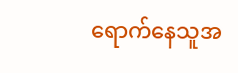ရောက်နေသူအ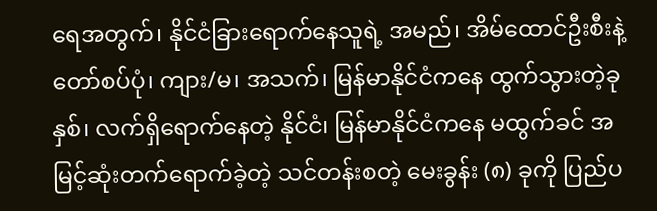ရေအတွက်၊ နိုင်ငံခြားရောက်နေသူရဲ့ အမည်၊ အိမ်ထောင်ဦးစီးနဲ့ တော်စပ်ပုံ၊ ကျား/မ၊ အသက်၊ မြန်မာနိုင်ငံကနေ ထွက်သွားတဲ့ခုနှစ်၊ လက်ရှိရောက်နေတဲ့ နိုင်ငံ၊ မြန်မာနိုင်ငံကနေ မထွက်ခင် အမြင့်ဆုံးတက်ရောက်ခဲ့တဲ့ သင်တန်းစတဲ့ မေးခွန်း (၈) ခုကို ပြည်ပ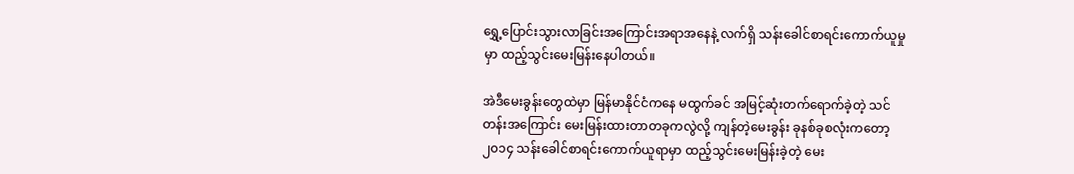ရွှေ့ပြောင်းသွားလာခြင်းအကြောင်းအရာအနေနဲ့ လက်ရှိ သန်းခေါင်စာရင်းကောက်ယူမှုမှာ ထည့်သွင်းမေးမြန်းနေပါတယ်။

အဲဒီမေးခွန်းတွေထဲမှာ မြန်မာနိုင်ငံကနေ မထွက်ခင် အမြင့်ဆုံးတက်ရောက်ခဲ့တဲ့ သင်တန်းအကြောင်း မေးမြန်းထားတာတခုကလွဲလို့ ကျန်တဲ့မေးခွန်း ခုနစ်ခုစလုံးကတော့ ၂၀၁၄ သန်းခေါင်စာရင်းကောက်ယူရာမှာ ထည့်သွင်းမေးမြန်းခဲ့တဲ့ မေး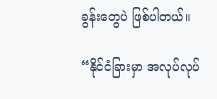ခွန်းတွေပဲ ဖြစ်ပါတယ်။

“နိုင်ငံခြားမှာ အလုပ်လုပ်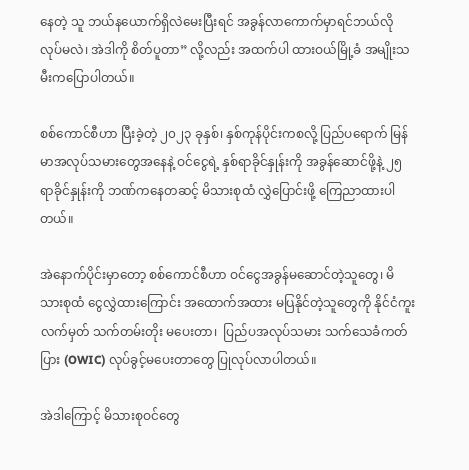နေတဲ့ သူ ဘယ်နယောက်ရှိလဲမေးပြီးရင် အခွန်လာကောက်မှာရင်ဘယ်လို လုပ်မလဲ၊ အဲဒါကို စိတ်ပူတာ” လို့လည်း အထက်ပါ ထားဝယ်မြို့ခံ အမျိုးသမီးကပြောပါတယ်။

စစ်ကောင်စီဟာ ပြီးခဲ့တဲ့ ၂၀၂၃ ခုနှစ်၊ နှစ်ကုန်ပိုင်းကစလို့ ပြည်ပရောက် မြန်မာအလုပ်သမားတွေအနေနဲ့ ဝင်ငွေရဲ့ နှစ်ရာခိုင်နှုန်းကို အခွန်ဆောင်ဖို့နဲ့ ၂၅ ရာခိုင်နှုန်းကို ဘဏ်ကနေတဆင့် မိသားစုထံ လွှဲပြောင်းဖို့ ကြေညာထားပါတယ်။

အဲနောက်ပိုင်းမှာတော့ စစ်ကောင်စီဟာ ဝင်ငွေအခွန်မဆောင်တဲ့သူတွေ၊ မိသားစုထံ ငွေလွှဲထားကြောင်း အထောက်အထား မပြနိုင်တဲ့သူတွေကို နိုင်ငံကူးလက်မှတ် သက်တမ်းတိုး မပေးတာ၊  ပြည်ပအလုပ်သမား သက်သေခံကတ်ပြား (OWIC) လုပ်ခွင့်မပေးတာတွေ ပြုလုပ်လာပါတယ်။

အဲဒါကြောင့် မိသားစုဝင်တွေ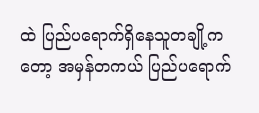ထဲ ပြည်ပရောက်ရှိနေသူတချို့ကတော့ အမှန်တကယ် ပြည်ပရောက်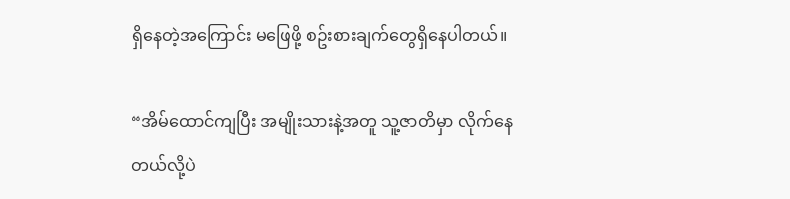ရှိနေတဲ့အကြောင်း မဖြေဖို့ စဥ်းစားချက်တွေရှိနေပါတယ်။

“အိမ်ထောင်ကျပြီး အမျိုးသားနဲ့အတူ သူ့ဇာတိမှာ လိုက်နေတယ်လို့ပဲ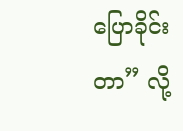ပြောခိုင်းတာ” လို့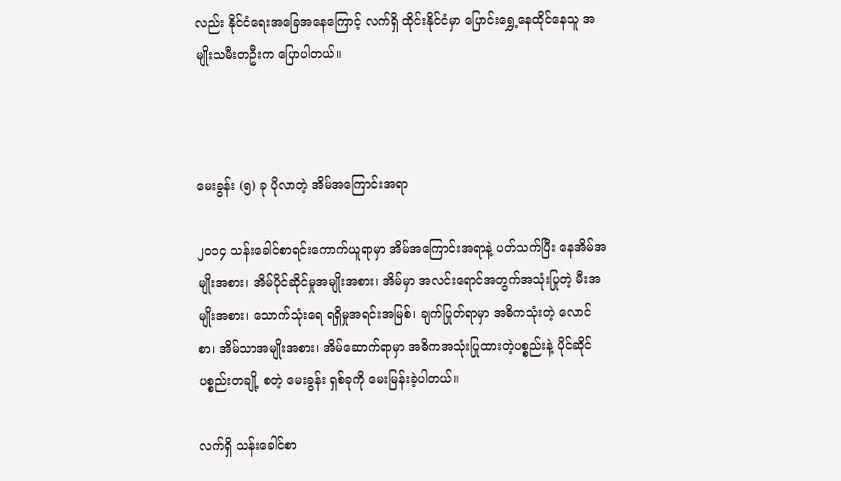လည်း နိုင်ငံရေးအခြေအနေကြောင့် လက်ရှိ ထိုင်းနိုင်ငံမှာ ပြောင်းရွှေ့နေထိုင်နေသူ အမျိုးသမီးတဦးက ပြောပါတယ်။



မေးခွန်း (၅) ခု ပိုလာတဲ့ အိမ်အကြောင်းအရာ

၂၀၁၄ သန်းခေါင်စာရင်းကောက်ယူရာမှာ အိမ်အကြောင်းအရာနဲ့ ပတ်သက်ပြီး နေအိမ်အမျိုးအစား၊ အိမ်ပိုင်ဆိုင်မှုအမျိုးအစား၊ အိမ်မှာ အလင်းရောင်အတွက်အသုံးပြုတဲ့ မီးအမျိုးအစား၊ သောက်သုံးရေ ရရှိမှုအရင်းအမြစ်၊ ချက်ပြုတ်ရာမှာ အဓိကသုံးတဲ့ လောင်စာ၊ အိမ်သာအမျိုးအစား၊ အိမ်ဆောက်ရာမှာ အဓိကအသုံးပြုထားတဲ့ပစ္စည်းနဲ့ ပိုင်ဆိုင်ပစ္စည်းတချို့ စတဲ့ မေးခွန်း ရှစ်ခုကို မေးမြန်းခဲ့ပါတယ်။

လက်ရှိ သန်းခေါင်စာ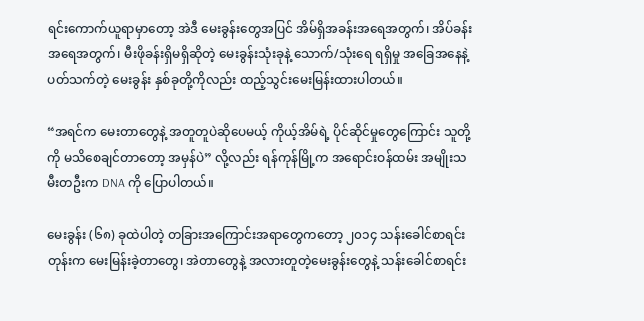ရင်းကောက်ယူရာမှာတော့ အဲဒီ မေးခွန်းတွေအပြင် အိမ်ရှိအခန်းအရေအတွက်၊ အိပ်ခန်းအရေအတွက်၊ မီးဖိုခန်းရှိမရှိဆိုတဲ့ မေးခွန်းသုံးခုနဲ့ သောက်/သုံးရေ ရရှိမှု အခြေအနေနဲ့ ပတ်သက်တဲ့ မေးခွန်း နှစ်ခုတို့ကိုလည်း ထည့်သွင်းမေးမြန်းထားပါတယ်။

“အရင်က မေးတာတွေနဲ့ အတူတူပဲဆိုပေမယ့် ကိုယ့်အိမ်ရဲ့ ပိုင်ဆိုင်မှုတွေကြောင်း သူတို့ကို မသိစေချင်တာတော့ အမှန်ပဲ” လို့လည်း ရန်ကုန်မြို့က အရောင်းဝန်ထမ်း အမျိုးသမီးတဦးက DNA ကို ပြောပါတယ်။

မေးခွန်း (၆၈) ခုထဲပါတဲ့ တခြားအကြောင်းအရာတွေကတော့ ၂၀၁၄ သန်းခေါင်စာရင်းတုန်းက မေးမြန်းခဲ့တာတွေ၊ အဲတာတွေနဲ့ အလားတူတဲ့မေးခွန်းတွေနဲ့ သန်းခေါင်စာရင်း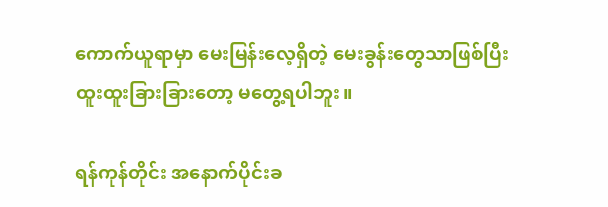ကောက်ယူရာမှာ မေးမြန်းလေ့ရှိတဲ့ မေးခွန်းတွေသာဖြစ်ပြီး ထူးထူးခြားခြားတော့ မတွေ့ရပါဘူး။

ရန်ကုန်တိုင်း အနောက်ပိုင်းခ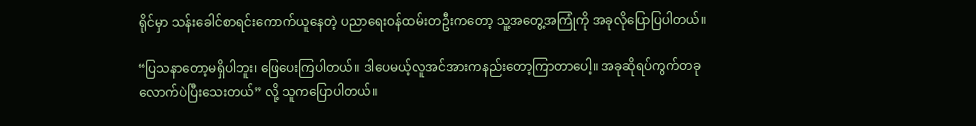ရိုင်မှာ သန်းခေါင်စာရင်းကောက်ယူနေတဲ့ ပညာရေးဝန်ထမ်းတဦးကတော့ သူ့အတွေ့အကြုံကို အခုလိုပြောပြပါတယ်။

“ပြသနာတော့မရှိပါဘူး၊ ဖြေပေးကြပါတယ်။ ဒါပေမယ့်လူအင်အားကနည်းတော့ကြာတာပေါ့။ အခုဆိုရပ်ကွက်တခုလောက်ပဲပြီးသေးတယ်” လို့ သူကပြောပါတယ်။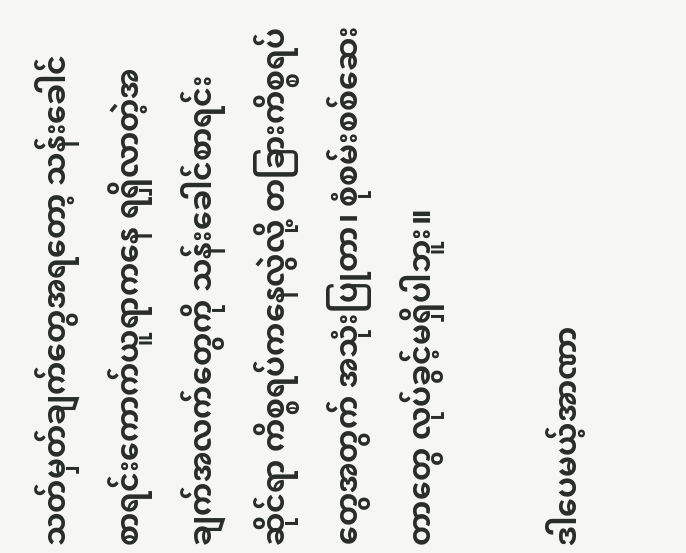သတ်မှတ်ချက်တွေအရတော့ သန်းခေါင်စာရင်းကောက်ယူရာကနေ ရရှိလာတဲ့အချက်အလက်တွေကို သန်းခေါင်စာရင်းဆိုင်ရာ ကိစ္စရပ်ကနေလွဲလို့ တခြားကိစ္စရပ်တွေအတွက် အသုံးပြုတာ၊ စုံစမ်းစစ်ဆေးတာတွေ လုပ်ခွင့်မရှိပါဘူး။

ဒါပေမယ့်အာဏာ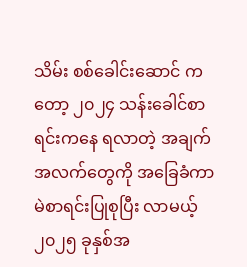သိမ်း စစ်ခေါင်းဆောင် ကတော့ ၂၀၂၄ သန်းခေါင်စာရင်းကနေ ရလာတဲ့ အချက်အလက်တွေကို အခြေခံကာ မဲစာရင်းပြုစုပြီး လာမယ့် ၂၀၂၅ ခုနှစ်အ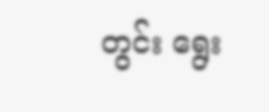တွင်း ရွေး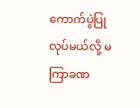ကောက်ပွဲပြုလုပ်မယ်လို့ မကြာခဏ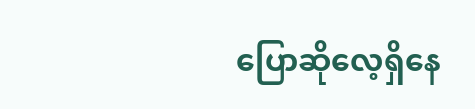ပြောဆိုလေ့ရှိနေ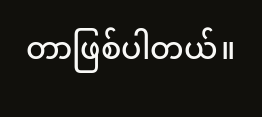တာဖြစ်ပါတယ်။